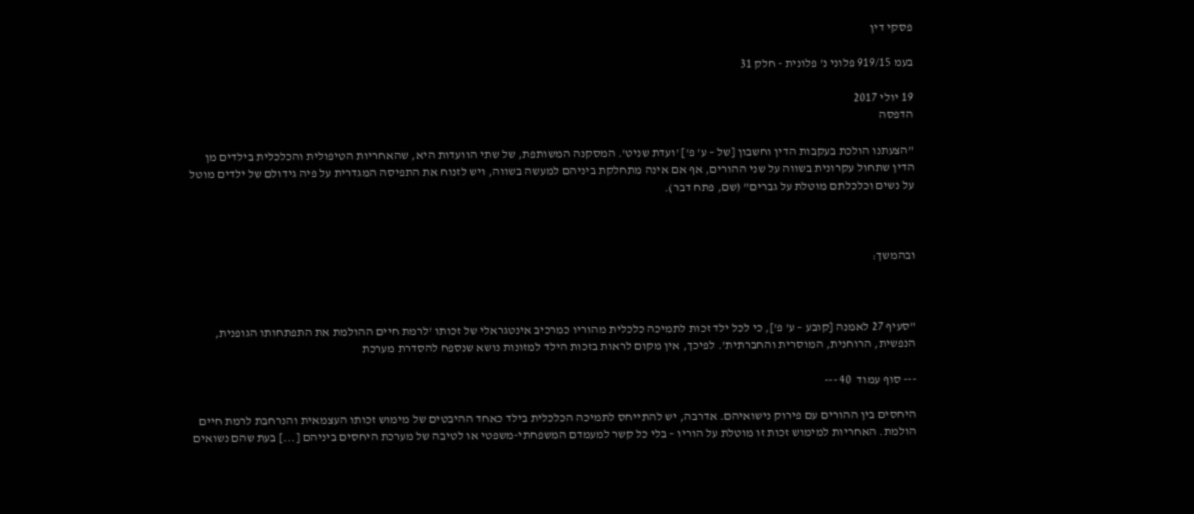פסקי דין

בעמ 919/15 פלוני נ' פלונית - חלק 31

19 יולי 2017
הדפסה

"הצעתנו הולכת בעקבות הדין וחשבון [של – ע' פ'] 'ועדת שניט'. המסקנה המשותפת, של שתי הוועדות היא, שהאחריות הטיפולית והכלכלית בילדים מן הדין שתחול עקרונית בשווה על שני ההורים, אף אם אינה מתחלקת ביניהם למעשה בשווה, ויש לזנוח את התפיסה המגדרית על פיה גידולם של ילדים מוטל על נשים וכלכלתם מוטלת על גברים" (שם, פתח דבר).



ובהמשך:



"סעיף 27 לאמנה [קובע – ע' פ'], כי לכל ילד זכות לתמיכה כלכלית מהוריו כמרכיב אינטגראלי של זכותו 'לרמת חיים ההולמת את התפתחותו הגופנית, הנפשית, הרוחנית, המוסרית והחברתית'. לפיכך, אין מקום לראות בזכות הילד למזונות נושא שנספח להסדרת מערכת

--- סוף עמוד  40 ---

היחסים בין ההורים עם פירוק נישואיהם. אדרבה, יש להתייחס לתמיכה הכלכלית בילד כאחד ההיבטים של מימוש זכותו העצמאית והנרחבת לרמת חיים הולמת. האחריות למימוש זכות זו מוטלת על הוריו – בלי כל קשר למעמדם המשפחתי-משפטי או לטיבה של מערכת היחסים ביניהם [...] בעת שהם נשואים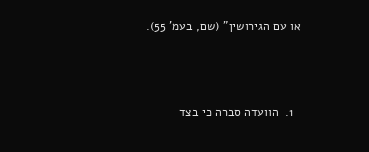או עם הגירושין" (שם, בעמ' 55).



  1.  הוועדה סברה כי בצד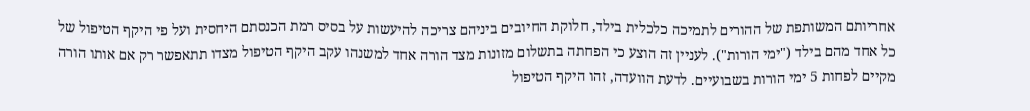אחריותם המשותפת של ההורים לתמיכה כלכלית בילד, חלוקת החיובים ביניהם צריכה להיעשות על בסיס רמת הכנסתם היחסית ועל פי היקף הטיפול של כל אחד מהם בילד ("ימי הורות"). לעניין זה הוצע כי הפחתה בתשלום מזונות מצד הורה אחד למשנהו עקב היקף הטיפול מצדו תתאפשר רק אם אותו הורה מקיים לפחות 5 ימי הורות בשבועיים. לדעת הוועדה, זהו היקף הטיפול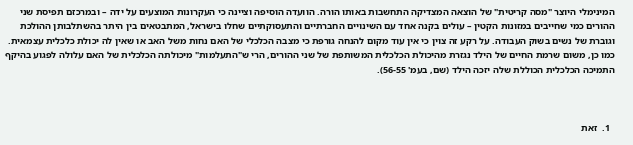המינימלי היוצר "מסה קריטית" של הוצאה המצדיקה התחשבות באותו הורה. הוועדה הוסיפה וציינה כי העקרונות המוצעים על ידה – ובמרכזם תפיסת שני ההורים כמי שחייבים במזונות הקטין – עולים בקנה אחד עם השינויים החברתיים והתעסוקתיים שחלו בישראל, המתבטאים בין היתר בהשתלבותן ההולכת וגוברת של נשים בשוק העבודה. על רקע זה צוין כי אין עוד מקום להנחה גורפת כי מצבה הכלכלי של האם נחות משל האב או שאין לה יכולת כלכלית עצמאית. כמו כן, משום שרמת החיים של הילד נגזרת מהיכולת הכלכלית המשותפת של שני ההורים, הרי ש"התעלמות" מיכולתה הכלכלית של האם עלולה לפגוע בהיקף התמיכה הכלכלית הכוללת שלה יזכה הילד (שם, בעמ' 56-55).



  1.  זאת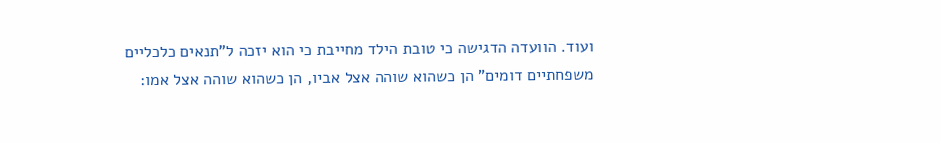ועוד. הוועדה הדגישה כי טובת הילד מחייבת כי הוא יזכה ל"תנאים כלכליים משפחתיים דומים" הן כשהוא שוהה אצל אביו, הן כשהוא שוהה אצל אמו: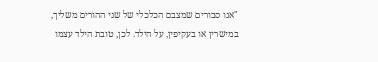"אנו סבורים שמצבם הכלכלי של שני ההורים משליך, במישרין או בעקיפין, על הילד. לכן, טובת הילד עצמו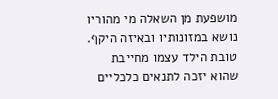מושפעת מן השאלה מי מהוריו נושא במזונותיו ובאיזה היקף. טובת הילד עצמו מחייבת שהוא יזכה לתנאים כלכליים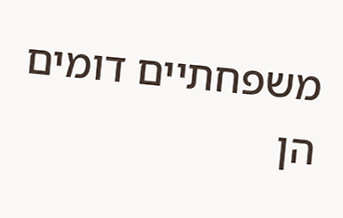משפחתיים דומים הן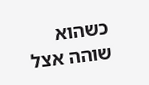כשהוא שוהה אצל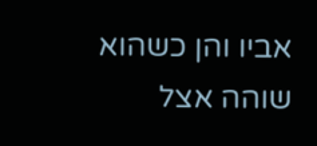אביו והן כשהוא שוהה אצל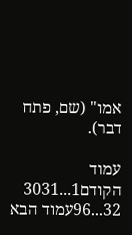אמו" (שם, פתח דבר).

עמוד הקודם1...3031
32...96עמוד הבא